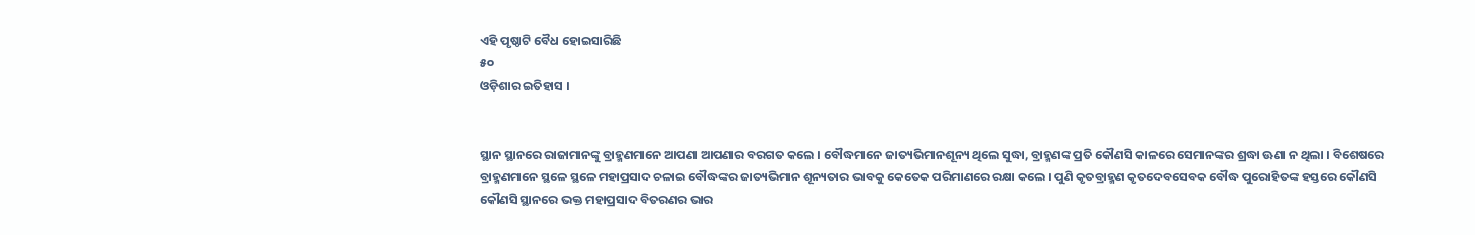ଏହି ପୃଷ୍ଠାଟି ବୈଧ ହୋଇସାରିଛି
୫୦
ଓଡ଼ିଶାର ଇତିହାସ ।


ସ୍ଥାନ ସ୍ଥାନରେ ରାଜାମାନଙ୍କୁ ବ୍ରାହ୍ମଣମାନେ ଆପଣା ଆପଣାର ବରଗତ କଲେ । ବୌଦ୍ଧମାନେ ଜାତ୍ୟଭିମାନଶୂନ୍ୟ ଥିଲେ ସୁଦ୍ଧା, ବ୍ରାହ୍ମଣଙ୍କ ପ୍ରତି କୌଣସି କାଳରେ ସେମାନଙ୍କର ଶ୍ରଦ୍ଧା ଊଣା ନ ଥିଲା । ବିଶେଷରେ ବ୍ରାହ୍ମଣମାନେ ସ୍ଥଳେ ସ୍ଥଳେ ମହାପ୍ରସାଦ ଚଳାଇ ବୌଦ୍ଧଙ୍କର ଜାତ୍ୟଭିମାନ ଶୂନ୍ୟତାର ଭାବକୁ କେତେକ ପରିମାଣରେ ରକ୍ଷା କଲେ । ପୁଣି କୃତବ୍ରାହ୍ମଣ କୃତଦେବସେବକ ବୌଦ୍ଧ ପୁରୋହିତଙ୍କ ହସ୍ତରେ କୌଣସି କୌଣସି ସ୍ଥାନରେ ଭକ୍ତ ମହାପ୍ରସାଦ ବିତରଣର ଭାର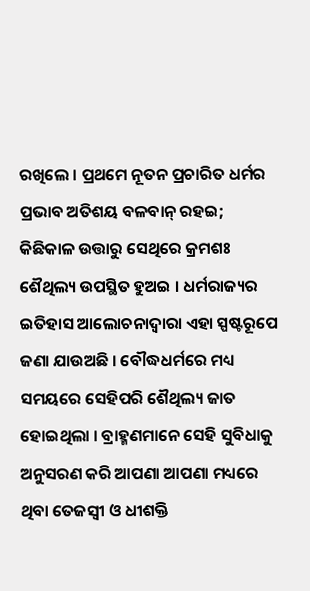ରଖିଲେ । ପ୍ରଥମେ ନୂତନ ପ୍ରଚାରିତ ଧର୍ମର ପ୍ରଭାବ ଅତିଶୟ ବଳବାନ୍ ର‌ହଇ; କିଛିକାଳ ଉତ୍ତାରୁ ସେଥିରେ କ୍ରମଶଃ ଶୈଥିଲ୍ୟ ଉପସ୍ଥିତ ହୁଅଇ । ଧର୍ମରାଜ୍ୟର ଇତିହାସ ଆଲୋଚନାଦ୍ୱାରା ଏହା ସ୍ପଷ୍ଟରୂପେ ଜଣା ଯାଉଅଛି । ବୌଦ୍ଧଧର୍ମରେ ମଧ୍ୟ ସମୟରେ ସେହିପରି ଶୈଥିଲ୍ୟ ଜାତ ହୋଇଥିଲା । ବ୍ରାହ୍ମଣମାନେ ସେହି ସୁବିଧାକୁ ଅନୁସରଣ କରି ଆପଣା ଆପଣା ମଧ୍ୟରେ ଥିବା ତେଜସ୍ୱୀ ଓ ଧୀଶକ୍ତି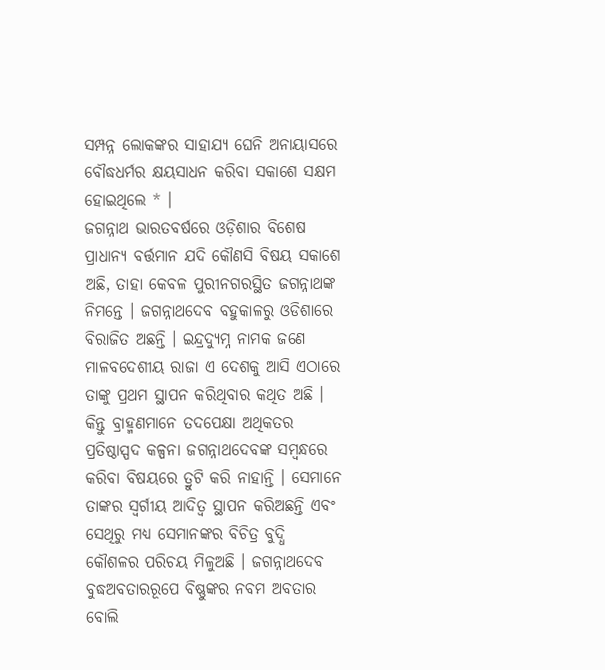ସମ୍ପନ୍ନ ଲୋକଙ୍କର ସାହାଯ୍ୟ ଘେନି ଅନାୟାସରେ ବୌଦ୍ଧଧର୍ମର କ୍ଷୟସାଧନ କରିବା ସକାଶେ ସକ୍ଷମ ହୋଇଥିଲେ * ।
ଜଗନ୍ନାଥ ଭାରତବର୍ଷରେ ଓଡ଼ିଶାର ବିଶେଷ ପ୍ରାଧାନ୍ୟ ବର୍ତ୍ତମାନ ଯଦି କୌଣସି ବିଷୟ ସକାଶେ ଅଛି, ତାହା କେବଳ ପୁରୀନଗରସ୍ଥିତ ଜଗନ୍ନାଥଙ୍କ ନିମନ୍ତେ । ଜଗନ୍ନାଥଦେବ ବ‌ହୁକାଳରୁ ଓଡିଶାରେ ବିରାଜିତ ଅଛନ୍ତି । ଇନ୍ଦ୍ରଦ୍ୟୁମ୍ନ ନାମକ ଜଣେ ମାଳବଦେଶୀୟ ରାଜା ଏ ଦେଶକୁ ଆସି ଏଠାରେ ତାଙ୍କୁ ପ୍ରଥମ ସ୍ଥାପନ କରିଥିବାର କଥିତ ଅଛି । କିନ୍ତୁ ବ୍ରାହ୍ମଣମାନେ ତଦପେକ୍ଷା ଅଥିକତର ପ୍ରତିଷ୍ଠାସ୍ପଦ କଳ୍ପନା ଜଗନ୍ନାଥଦେବଙ୍କ ସମ୍ବ‌ନ୍ଧରେ କରିବା ବିଷୟରେ ତ୍ରୁଟି କରି ନାହାନ୍ତି । ସେମାନେ ତାଙ୍କର ସ୍ୱର୍ଗୀୟ ଆଦିତ୍ୱ ସ୍ଥାପନ କରିଅଛନ୍ତି ଏବଂ ସେଥିରୁ ମଧ୍ୟ ସେମାନଙ୍କର ବିଚିତ୍ର ବୁଦ୍ଧି କୌଶଳର ପରିଚୟ ମିଳୁଅଛି । ଜଗନ୍ନାଥଦେବ ବୁଦ୍ଧଅବତାରରୂପେ ବିଷ୍ଣୁଙ୍କର ନବମ ଅବତାର ବୋଲି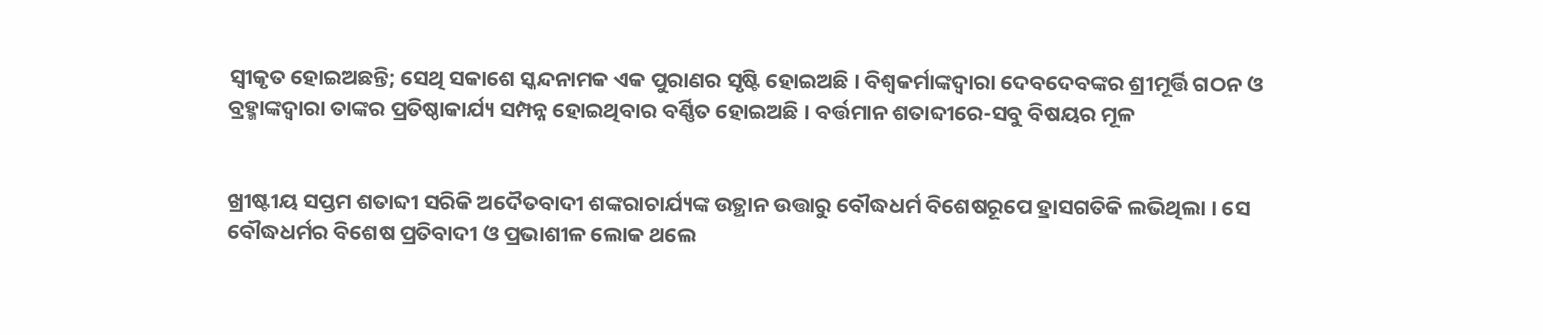ସ୍ୱୀକୃତ ହୋଇଅଛନ୍ତି; ସେଥି ସକାଶେ ସ୍କନ୍ଦନାମକ ଏକ ପୁରାଣର ସୃଷ୍ଟି ହୋଇଅଛି । ବିଶ୍ୱକର୍ମାଙ୍କଦ୍ୱାରା ଦେବଦେବଙ୍କର ଶ୍ରୀମୂର୍ତ୍ତି ଗଠନ ଓ ବ୍ରହ୍ମାଙ୍କଦ୍ୱାରା ତାଙ୍କର ପ୍ରତିଷ୍ଠାକାର୍ଯ୍ୟ ସମ୍ପନ୍ନ ହୋଇଥିବାର ବର୍ଣ୍ଣିତ ହୋଇଅଛି । ବର୍ତ୍ତମାନ ଶତାବ୍ଦୀରେ-ସବୁ ବିଷୟର ମୂଳ


ଖ୍ରୀଷ୍ଟୀୟ ସପ୍ତମ ଶତାବ୍ଦୀ ସରିକି ଅଦୈତବାଦୀ ଶଙ୍କରାଚାର୍ଯ୍ୟଙ୍କ ଉତ୍ଥାନ ଉତ୍ତାରୁ ବୌଦ୍ଧଧର୍ମ ବିଶେଷରୂପେ ହ୍ରାସଗତିକି ଲଭିଥିଲା । ସେ ବୌଦ୍ଧଧର୍ମର ବିଶେଷ ପ୍ରତିବାଦୀ ଓ ପ୍ରଭାଶୀଳ ଲୋକ ଥଲେ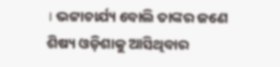। ଭଟ୍ଟାଚାର୍ଯ୍ୟ ବୋଲି ତାଙ୍କର ଜଣେ ଶିଷ୍ୟ ଓଡ଼ିଶାକୁ ଆସିଥିବାର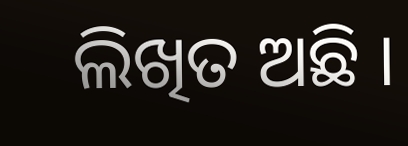ଲିଖିତ ଅଛି ।